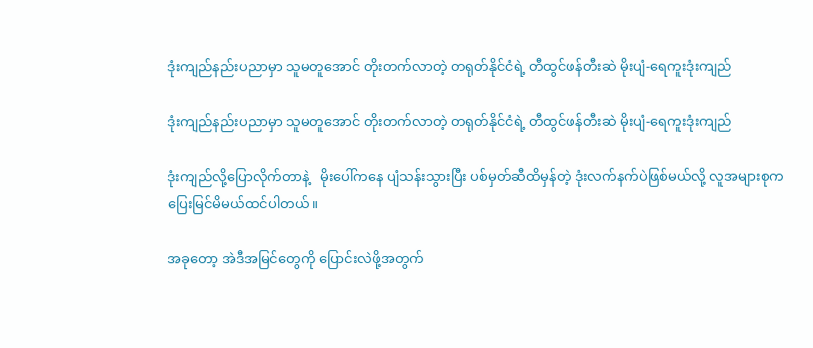ဒုံးကျည်နည်းပညာမှာ သူမတူအောင် တိုးတက်လာတဲ့ တရုတ်နိုင်ငံရဲ့ တီထွင်ဖန်တီးဆဲ မိုးပျံ-ရေကူးဒုံးကျည်

ဒုံးကျည်နည်းပညာမှာ သူမတူအောင် တိုးတက်လာတဲ့ တရုတ်နိုင်ငံရဲ့ တီထွင်ဖန်တီးဆဲ မိုးပျံ-ရေကူးဒုံးကျည်

ဒုံးကျည်လို့ပြောလိုက်တာနဲ့   မိုးပေါ်ကနေ ပျံသန်းသွားပြီး ပစ်မှတ်ဆီထိမှန်တဲ့ ဒုံးလက်နက်ပဲဖြစ်မယ်လို့ လူအများစုက ပြေးမြင်မိမယ်ထင်ပါတယ်။

အခုတော့ အဲဒီအမြင်တွေကို ပြောင်းလဲဖို့အတွက်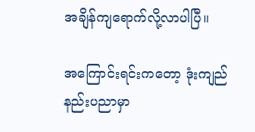အချိန်ကျရောက်လို့လာပါပြီ။

အကြောင်းရင်းကတော့ ဒုံးကျည်နည်းပညာမှာ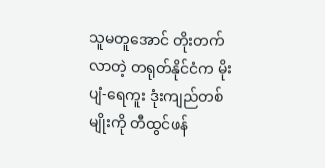သူမတူအောင် တိုးတက်လာတဲ့ တရုတ်နိုင်ငံက မိုးပျံ-ရေကူး ဒုံးကျည်တစ်မျိုးကို တီထွင်ဖန်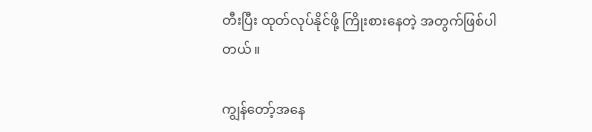တီးပြီး ထုတ်လုပ်နိုင်ဖို့ ကြိုးစားနေတဲ့ အတွက်ဖြစ်ပါတယ်။

ကျွန်တော့်အနေ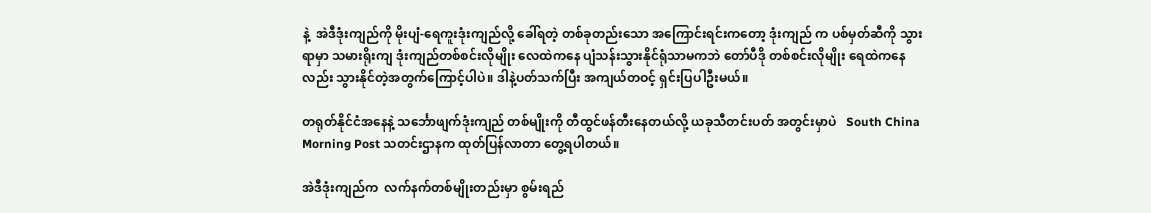နဲ့  အဲဒီဒုံးကျည်ကို မိုးပျံ-ရေကူးဒုံးကျည်လို့ ခေါ်ရတဲ့ တစ်ခုတည်းသော အကြောင်းရင်းကတော့ ဒုံးကျည် က ပစ်မှတ်ဆီကို သွားရာမှာ သမားရိုးကျ ဒုံးကျည်တစ်စင်းလိုမျိုး လေထဲကနေ ပျံသန်းသွားနိုင်ရုံသာမကဘဲ တော်ပီဒို တစ်စင်းလိုမျိုး ရေထဲကနေလည်း သွားနိုင်တဲ့အတွက်ကြောင့်ပါပဲ။ ဒါနဲ့ပတ်သက်ပြီး အကျယ်တဝင့် ရှင်းပြပါဦးမယ်။

တရုတ်နိုင်ငံအနေနဲ့ သင်္ဘောဖျက်ဒုံးကျည် တစ်မျိုးကို တီထွင်ဖန်တီးနေတယ်လို့ ယခုသီတင်းပတ် အတွင်းမှာပဲ   South China Morning Post သတင်းဌာနက ထုတ်ပြန်လာတာ တွေ့ရပါတယ်။

အဲဒီဒုံးကျည်က  လက်နက်တစ်မျိုးတည်းမှာ စွမ်းရည်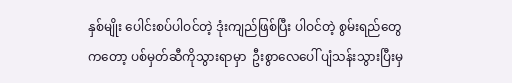နှစ်မျိုး ပေါင်းစပ်ပါဝင်တဲ့ ဒုံးကျည်ဖြစ်ပြီး ပါဝင်တဲ့ စွမ်းရည်တွေကတော့ ပစ်မှတ်ဆီကိုသွားရာမှာ  ဦးစွာလေပေါ် ပျံသန်းသွားပြီးမှ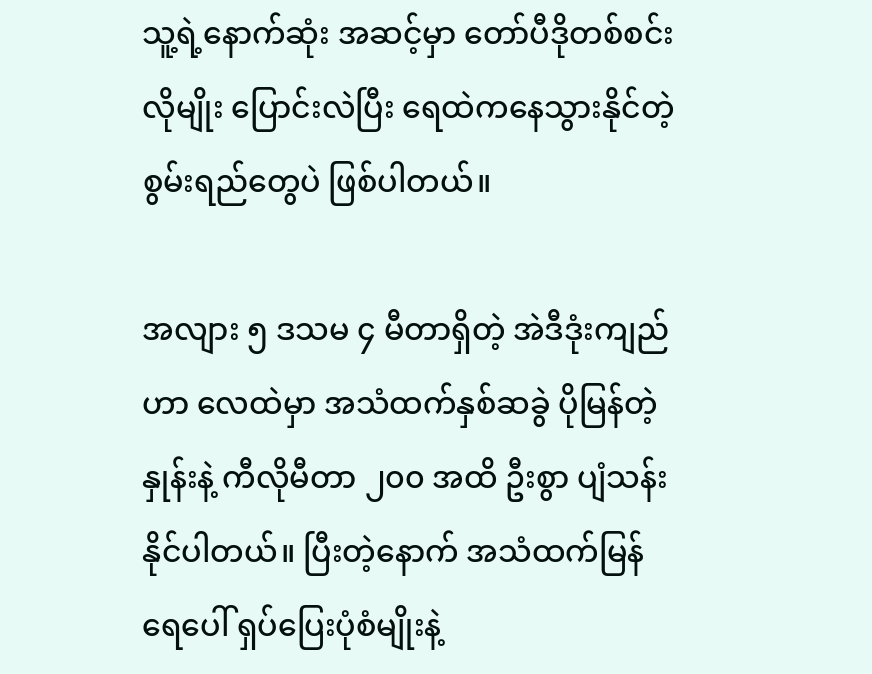သူ့ရဲ့နောက်ဆုံး အဆင့်မှာ တော်ပီဒိုတစ်စင်းလိုမျိုး ပြောင်းလဲပြီး ရေထဲကနေသွားနိုင်တဲ့ စွမ်းရည်တွေပဲ ဖြစ်ပါတယ်။

အလျား ၅ ဒသမ ၄ မီတာရှိတဲ့ အဲဒီဒုံးကျည်ဟာ လေထဲမှာ အသံထက်နှစ်ဆခွဲ ပိုမြန်တဲ့နှုန်းနဲ့ ကီလိုမီတာ ၂၀၀ အထိ ဦးစွာ ပျံသန်းနိုင်ပါတယ်။ ပြီးတဲ့နောက် အသံထက်မြန်ရေပေါ် ရှပ်ပြေးပုံစံမျိုးနဲ့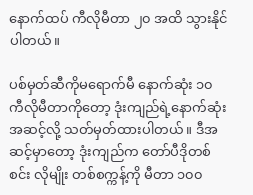နောက်ထပ် ကီလိုမီတာ ၂၀ အထိ သွားနိုင်ပါတယ်။

ပစ်မှတ်ဆီကိုမရောက်မီ နောက်ဆုံး ၁၀ ကီလိုမီတာကိုတော့ ဒုံးကျည်ရဲ့နောက်ဆုံး အဆင့်လို့ သတ်မှတ်ထားပါတယ်။ ဒီအဆင့်မှာတော့ ဒုံးကျည်က တော်ပီဒိုတစ်စင်း လိုမျိုး တစ်စက္ကန့်ကို မီတာ ၁၀၀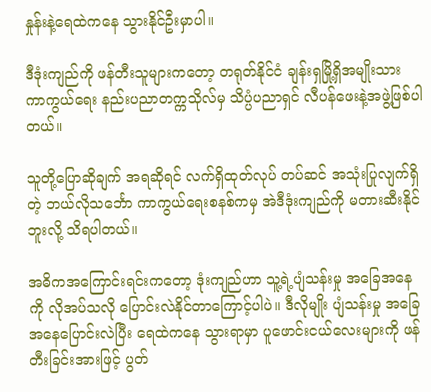နှုန်းနဲ့ရေထဲကနေ သွားနိုင်ဦးမှာပါ။

ဒီဒုံးကျည်ကို ဖန်တီးသူများကတော့ တရုတ်နိုင်ငံ ချန်းရှမြို့ရှိအမျိုးသား ကာကွယ်ရေး နည်းပညာတက္ကသိုလ်မှ သိပ္ပံပညာရှင် လီပန်ဖေးနဲ့အဖွဲ့ဖြစ်ပါတယ်။

သူတို့ပြောဆိုချက် အရဆိုရင် လက်ရှိထုတ်လုပ် တပ်ဆင် အသုံးပြုလျက်ရှိတဲ့ ဘယ်လိုသင်္ဘော ကာကွယ်ရေးစနစ်ကမှ အဲဒီဒုံးကျည်ကို မတားဆီးနိုင်ဘူးလို့ သိရပါတယ်။

အဓိကအကြောင်းရင်းကတော့ ဒုံးကျည်ဟာ သူ့ရဲ့ပျံသန်းမှု အခြေအနေကို လိုအပ်သလို ပြောင်းလဲနိုင်တာကြောင့်ပါပဲ။ ဒီလိုမျိုး ပျံသန်းမှု အခြေအနေပြောင်းလဲပြီး ရေထဲကနေ သွားရာမှာ ပူဖောင်းငယ်လေးများကို ဖန်တီးခြင်းအားဖြင့် ပွတ်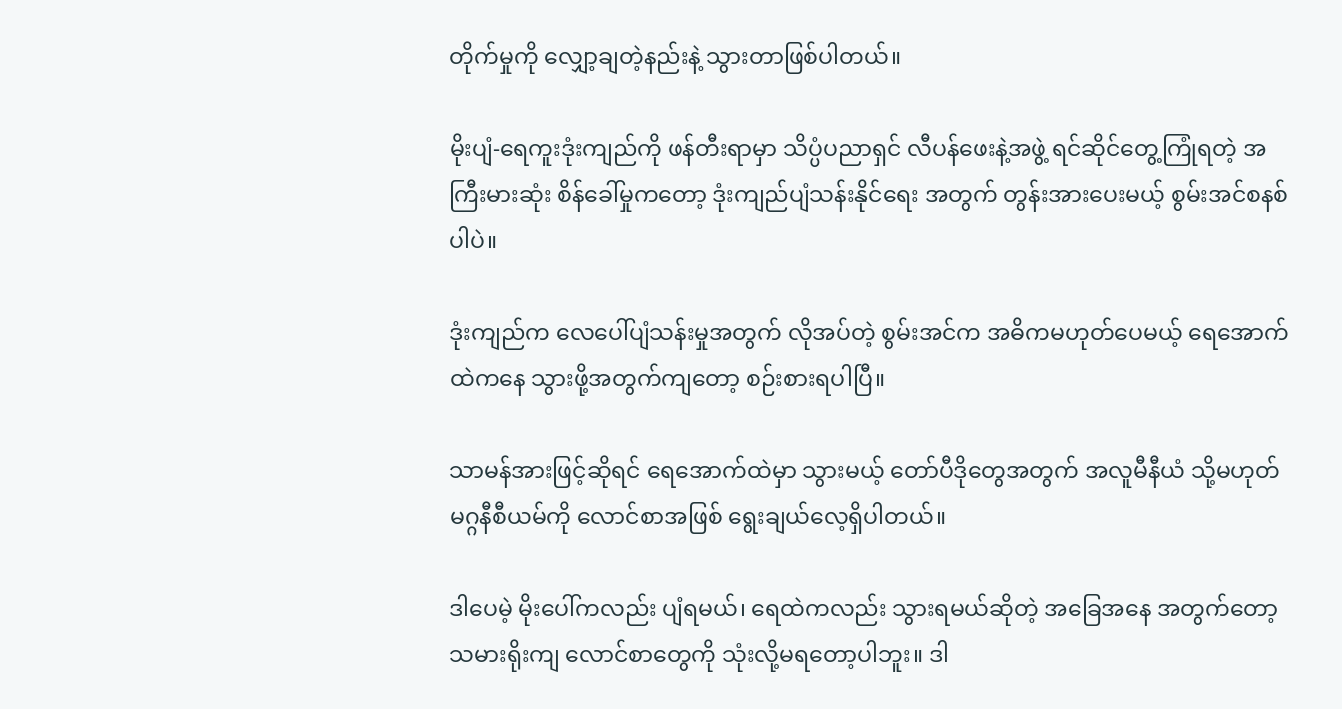တိုက်မှုကို လျှော့ချတဲ့နည်းနဲ့ သွားတာဖြစ်ပါတယ်။

မိုးပျံ-ရေကူးဒုံးကျည်ကို ဖန်တီးရာမှာ သိပ္ပံပညာရှင် လီပန်ဖေးနဲ့အဖွဲ့ ရင်ဆိုင်တွေ့ကြုံရတဲ့ အကြီးမားဆုံး စိန်ခေါ်မှုကတော့ ဒုံးကျည်ပျံသန်းနိုင်ရေး အတွက် တွန်းအားပေးမယ့် စွမ်းအင်စနစ်ပါပဲ။

ဒုံးကျည်က လေပေါ်ပျံသန်းမှုအတွက် လိုအပ်တဲ့ စွမ်းအင်က အဓိကမဟုတ်ပေမယ့် ရေအောက်ထဲကနေ သွားဖို့အတွက်ကျတော့ စဉ်းစားရပါပြီ။

သာမန်အားဖြင့်ဆိုရင် ရေအောက်ထဲမှာ သွားမယ့် တော်ပီဒိုတွေအတွက် အလူမီနီယံ သို့မဟုတ် မဂ္ဂနီစီယမ်ကို လောင်စာအဖြစ် ရွေးချယ်လေ့ရှိပါတယ်။

ဒါပေမဲ့ မိုးပေါ်ကလည်း ပျံရမယ်၊ ရေထဲကလည်း သွားရမယ်ဆိုတဲ့ အခြေအနေ အတွက်တော့ သမားရိုးကျ လောင်စာတွေကို သုံးလို့မရတော့ပါဘူး။ ဒါ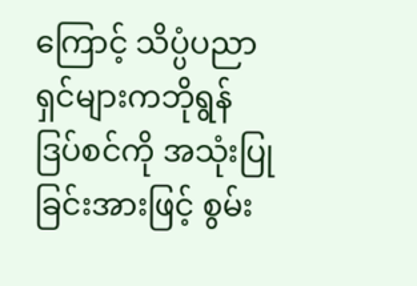ကြောင့် သိပ္ပံပညာရှင်များကဘိုရွန်ဒြပ်စင်ကို အသုံးပြုခြင်းအားဖြင့် စွမ်း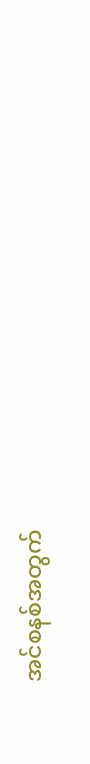အင်စနစ်အတွက်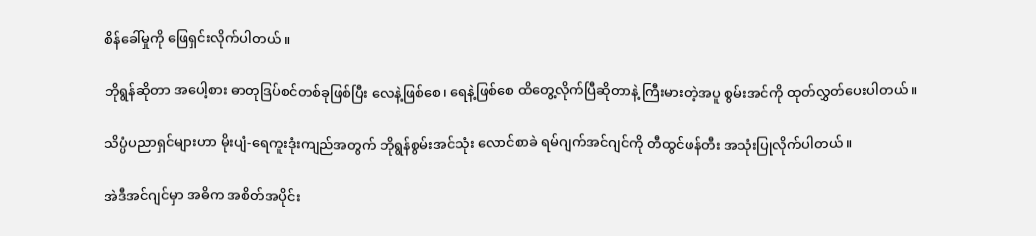စိန်ခေါ်မှုကို ဖြေရှင်းလိုက်ပါတယ်။

ဘိုရွန်ဆိုတာ အပေါ့စား ဓာတုဒြပ်စင်တစ်ခုဖြစ်ပြီး လေနဲ့ဖြစ်စေ၊ ရေနဲ့ဖြစ်စေ ထိတွေ့လိုက်ပြီဆိုတာနဲ့ ကြီးမားတဲ့အပူ စွမ်းအင်ကို ထုတ်လွှတ်ပေးပါတယ်။

သိပ္ပံပညာရှင်များဟာ မိုးပျံ-ရေကူးဒုံးကျည်အတွက် ဘိုရွန်စွမ်းအင်သုံး လောင်စာခဲ ရမ်ဂျက်အင်ဂျင်ကို တီထွင်ဖန်တီး အသုံးပြုလိုက်ပါတယ်။

အဲဒီအင်ဂျင်မှာ အဓိက အစိတ်အပိုင်း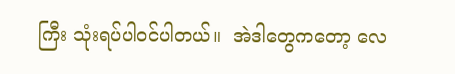ကြီး သုံးရပ်ပါဝင်ပါတယ်။  အဲဒါတွေကတော့ လေ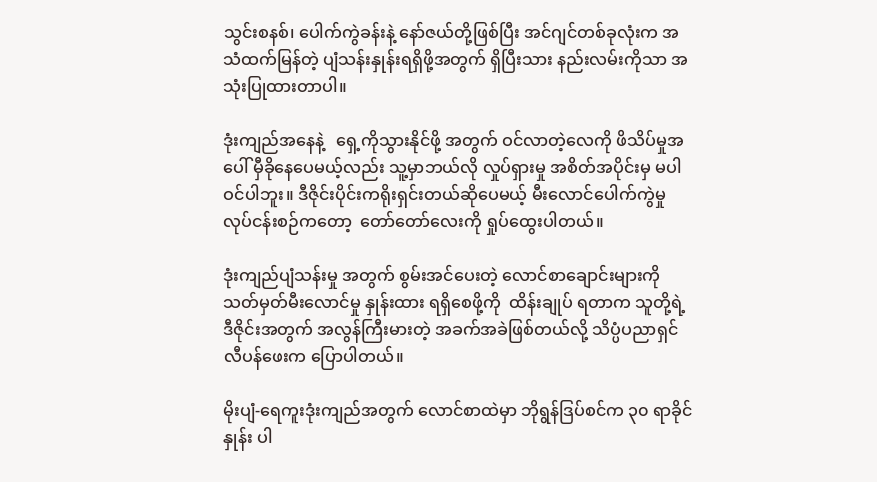သွင်းစနစ်၊ ပေါက်ကွဲခန်းနဲ့ နော်ဇယ်တို့ဖြစ်ပြီး အင်ဂျင်တစ်ခုလုံးက အသံထက်မြန်တဲ့ ပျံသန်းနှုန်းရရှိဖို့အတွက် ရှိပြီးသား နည်းလမ်းကိုသာ အသုံးပြုထားတာပါ။

ဒုံးကျည်အနေနဲ့   ရှေ့ကိုသွားနိုင်ဖို့ အတွက် ဝင်လာတဲ့လေကို ဖိသိပ်မှုအပေါ် မှီခိုနေပေမယ့်လည်း သူ့မှာဘယ်လို လှုပ်ရှားမှု အစိတ်အပိုင်းမှ မပါဝင်ပါဘူး။ ဒီဇိုင်းပိုင်းကရိုးရှင်းတယ်ဆိုပေမယ့် မီးလောင်ပေါက်ကွဲမှု လုပ်ငန်းစဉ်ကတော့  တော်တော်လေးကို ရှုပ်ထွေးပါတယ်။

ဒုံးကျည်ပျံသန်းမှု အတွက် စွမ်းအင်ပေးတဲ့ လောင်စာချောင်းများကို  သတ်မှတ်မီးလောင်မှု နှုန်းထား ရရှိစေဖို့ကို  ထိန်းချုပ် ရတာက သူတို့ရဲ့ဒီဇိုင်းအတွက် အလွန်ကြီးမားတဲ့ အခက်အခဲဖြစ်တယ်လို့ သိပ္ပံပညာရှင် လီပန်ဖေးက ပြောပါတယ်။

မိုးပျံ-ရေကူးဒုံးကျည်အတွက် လောင်စာထဲမှာ ဘိုရွန်ဒြပ်စင်က ၃၀ ရာခိုင်နှုန်း ပါ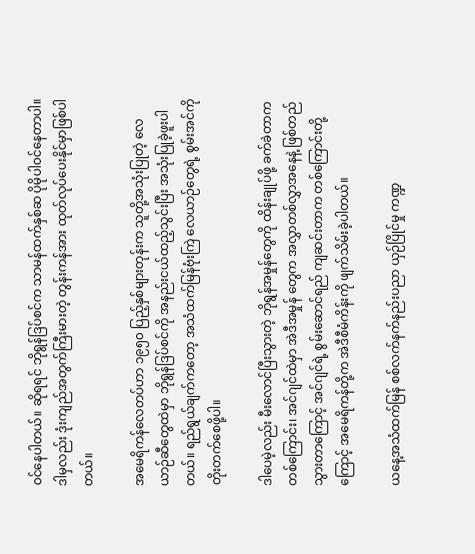ဝင်နေပါတယ်။ ဆိုရရင် ဘိုရွန်ဒြပ်စင်က သာမန်ထက်နှစ်ဆ ပိုမိုပါဝင်နေတာပါ။ ဒါမှလည်း ဒုံးကျည်အတွက်ကြီးမားတဲ့ တွန်းကန်အား ထုတ်လုပ်ပေးနိုင်မှာဖြစ်ပါတယ်။

အမေရိကန်လေတပ်ဟာ ၁၉၅၀ ပြည့်နှစ်များတုန်းက သူတို့အသုံးပြုတဲ့ လေယာဉ်ဆီတွေထဲမှာ ဘိုရွန်ဒြပ်စင်ကို အနည်းငယ်ထည့်သွင်းပြီး အသုံးပြုခဲ့ဖူးပါတယ်။ ရည်ရွယ်ချက်ကတော့ အသံထက်မြန်ဗုံးကြဲ လေယာဉ်တွေရဲ့ စွမ်းအင်ကို တိုးတက်စေဖို့ပါ။

ဒါပေမဲ့လည်း မီးလောင်ပြီးသွားတဲ့ ဘိုရွန်အမှုန်တွေကို ထိန်းချုပ်ဖို့ ခက်ခဲတာက တစ်ကြောင်း၊ အင်ဂျင်ထဲမှာ အဲဒီအမှုန် တွေက အလွှာတစ်လွှာအနေနဲ့ ဖြစ်တည်သွားတာကြောင့် အင်ဂျင်ရဲ့ စွမ်းဆောင်ရည် ကျဆင်းတာက တစ်ကြောင်းတို့ကြောင့် အမေရိကန်တို့က အဲဒီစီမံကိန်းကို ဖျက်သိမ်းခဲ့ပါတယ်။

ယနေ့အသံထက်မြန် စစ်လက်နက်နည်းပညာ ယှဉ်ပြိုင်မှု ကဏ္ဍ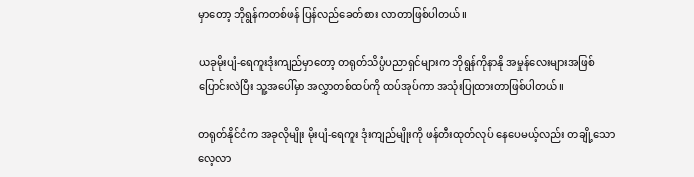မှာတော့ ဘိုရွန်ကတစ်ဖန် ပြန်လည်ခေတ်စား လာတာဖြစ်ပါတယ်။

ယခုမိုးပျံ-ရေကူးဒုံးကျည်မှာတော့ တရုတ်သိပ္ပံပညာရှင်များက ဘိုရွန်ကိုနာနို အမှုန်လေးများအဖြစ် ပြောင်းလဲပြီး သူ့အပေါ်မှာ အလွှာတစ်ထပ်ကို ထပ်အုပ်ကာ အသုံးပြုထားတာဖြစ်ပါတယ်။

တရုတ်နိုင်ငံက အခုလိုမျိုး မိုးပျံ-ရေကူး ဒုံးကျည်မျိုးကို ဖန်တီးထုတ်လုပ် နေပေမယ့်လည်း တချို့သောလေ့လာ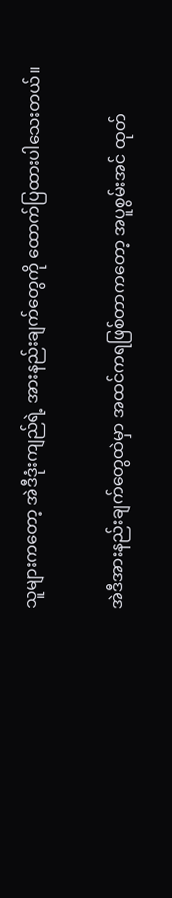သူများကတော့ အဲဒီဒုံးကျည်ရဲ့ အားနည်းချက်တွေကို ထောက်ပြထားပါသေးတယ်။

အဲဒီအားနည်းချက်တွေထဲမှာ အထင်ကရဖြစ်တာကတော့ အပူစွမ်းအင် ထုတ်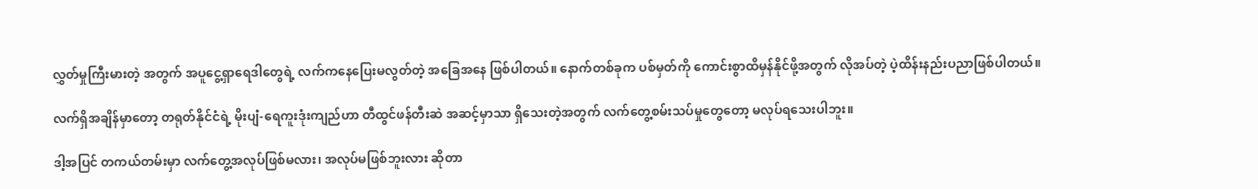လွှတ်မှုကြီးမားတဲ့ အတွက် အပူငွေ့ရှာရေဒါတွေရဲ့ လက်ကနေပြေးမလွတ်တဲ့ အခြေအနေ ဖြစ်ပါတယ်။ နောက်တစ်ခုက ပစ်မှတ်ကို ကောင်းစွာထိမှန်နိုင်ဖို့အတွက် လိုအပ်တဲ့ ပဲ့ထိန်းနည်းပညာဖြစ်ပါတယ်။

လက်ရှိအချိန်မှာတော့ တရုတ်နိုင်ငံရဲ့ မိုးပျံ-ရေကူးဒုံးကျည်ဟာ တီထွင်ဖန်တီးဆဲ အဆင့်မှာသာ ရှိသေးတဲ့အတွက် လက်တွေ့စမ်းသပ်မှုတွေတော့ မလုပ်ရသေးပါဘူး။

ဒါ့အပြင် တကယ်တမ်းမှာ လက်တွေ့အလုပ်ဖြစ်မလား၊ အလုပ်မဖြစ်ဘူးလား ဆိုတာ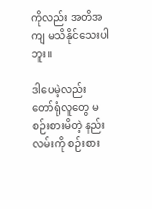ကိုလည်း အတိအကျ မသိနိုင်သေးပါဘူး။

ဒါပေမဲ့လည်း တော်ရုံလူတွေ မစဉ်းစားမိတဲ့ နည်းလမ်းကို စဉ်းစား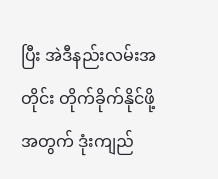ပြီး အဲဒီနည်းလမ်းအတိုင်း တိုက်ခိုက်နိုင်ဖို့အတွက် ဒုံးကျည်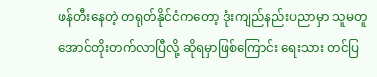ဖန်တီးနေတဲ့ တရုတ်နိုင်ငံကတော့ ဒုံးကျည်နည်းပညာမှာ သူမတူအောင်တိုးတက်လာပြီလို့ ဆိုရမှာဖြစ်ကြောင်း ရေးသား တင်ပြ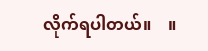လိုက်ရပါတယ်။    ။